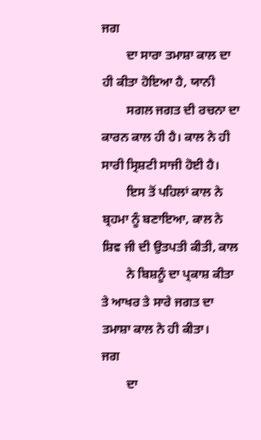ਜਗ
        ਦਾ ਸਾਰਾ ਤਮਾਸ਼ਾ ਕਾਲ ਦਾ ਹੀ ਕੀਤਾ ਹੋਇਆ ਹੈ, ਯਾਨੀ
        ਸਗਲ ਜਗਤ ਦੀ ਰਚਨਾ ਦਾ ਕਾਰਨ ਕਾਲ ਹੀ ਹੈ। ਕਾਲ ਨੇ ਹੀ ਸਾਰੀ ਸ੍ਰਿਸ਼ਟੀ ਸਾਜੀ ਹੋਈ ਹੈ।
        ਇਸ ਤੋਂ ਪਹਿਲਾਂ ਕਾਲ ਨੇ ਬ੍ਰਹਮਾ ਨੂੰ ਬਣਾਇਆ, ਕਾਲ ਨੇ ਸ਼ਿਵ ਜੀ ਦੀ ਉਤਪਤੀ ਕੀਤੀ, ਕਾਲ
        ਨੇ ਬਿਸ਼ਨੂੰ ਦਾ ਪ੍ਰਕਾਸ਼ ਕੀਤਾ ਤੇ ਆਖਰ ਤੇ ਸਾਰੇ ਜਗਤ ਦਾ ਤਮਾਸ਼ਾ ਕਾਲ ਨੇ ਹੀ ਕੀਤਾ।
ਜਗ
        ਦਾ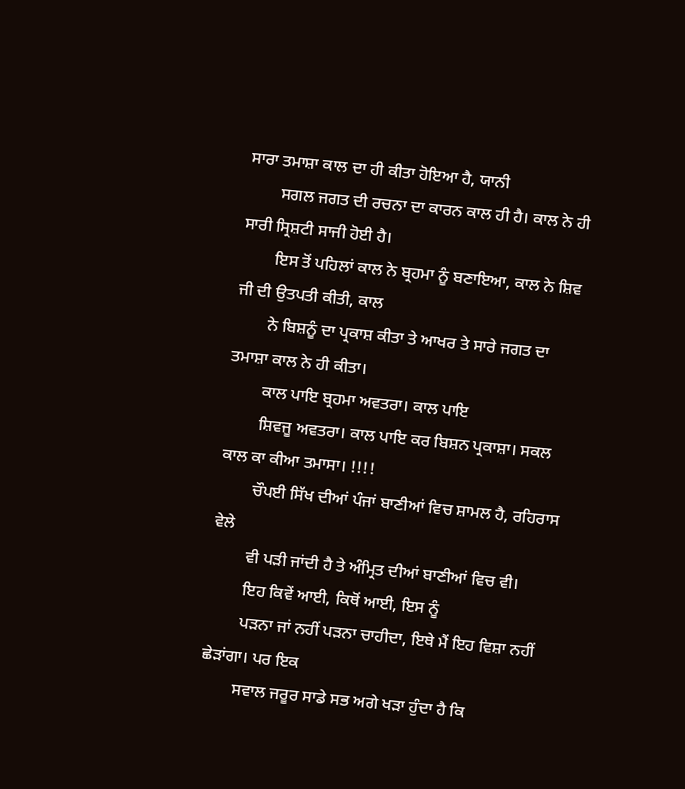ਸਾਰਾ ਤਮਾਸ਼ਾ ਕਾਲ ਦਾ ਹੀ ਕੀਤਾ ਹੋਇਆ ਹੈ, ਯਾਨੀ
        ਸਗਲ ਜਗਤ ਦੀ ਰਚਨਾ ਦਾ ਕਾਰਨ ਕਾਲ ਹੀ ਹੈ। ਕਾਲ ਨੇ ਹੀ ਸਾਰੀ ਸ੍ਰਿਸ਼ਟੀ ਸਾਜੀ ਹੋਈ ਹੈ।
        ਇਸ ਤੋਂ ਪਹਿਲਾਂ ਕਾਲ ਨੇ ਬ੍ਰਹਮਾ ਨੂੰ ਬਣਾਇਆ, ਕਾਲ ਨੇ ਸ਼ਿਵ ਜੀ ਦੀ ਉਤਪਤੀ ਕੀਤੀ, ਕਾਲ
        ਨੇ ਬਿਸ਼ਨੂੰ ਦਾ ਪ੍ਰਕਾਸ਼ ਕੀਤਾ ਤੇ ਆਖਰ ਤੇ ਸਾਰੇ ਜਗਤ ਦਾ ਤਮਾਸ਼ਾ ਕਾਲ ਨੇ ਹੀ ਕੀਤਾ।
        ਕਾਲ ਪਾਇ ਬ੍ਰਹਮਾ ਅਵਤਰਾ। ਕਾਲ ਪਾਇ
        ਸ਼ਿਵਜੂ ਅਵਤਰਾ। ਕਾਲ ਪਾਇ ਕਰ ਬਿਸ਼ਨ ਪ੍ਰਕਾਸ਼ਾ। ਸਕਲ ਕਾਲ ਕਾ ਕੀਆ ਤਮਾਸਾ। !!!!
        ਚੌਪਈ ਸਿੱਖ ਦੀਆਂ ਪੰਜਾਂ ਬਾਣੀਆਂ ਵਿਚ ਸ਼ਾਮਲ ਹੈ, ਰਹਿਰਾਸ ਵੇਲੇ
        ਵੀ ਪੜੀ ਜਾਂਦੀ ਹੈ ਤੇ ਅੰਮ੍ਰਿਤ ਦੀਆਂ ਬਾਣੀਆਂ ਵਿਚ ਵੀ।
        ਇਹ ਕਿਵੇਂ ਆਈ, ਕਿਥੋਂ ਆਈ, ਇਸ ਨੂੰ
        ਪੜਨਾ ਜਾਂ ਨਹੀਂ ਪੜਨਾ ਚਾਹੀਦਾ, ਇਥੇ ਮੈਂ ਇਹ ਵਿਸ਼ਾ ਨਹੀਂ ਛੇੜਾਂਗਾ। ਪਰ ਇਕ
        ਸਵਾਲ ਜਰੂਰ ਸਾਡੇ ਸਭ ਅਗੇ ਖੜਾ ਹੁੰਦਾ ਹੈ ਕਿ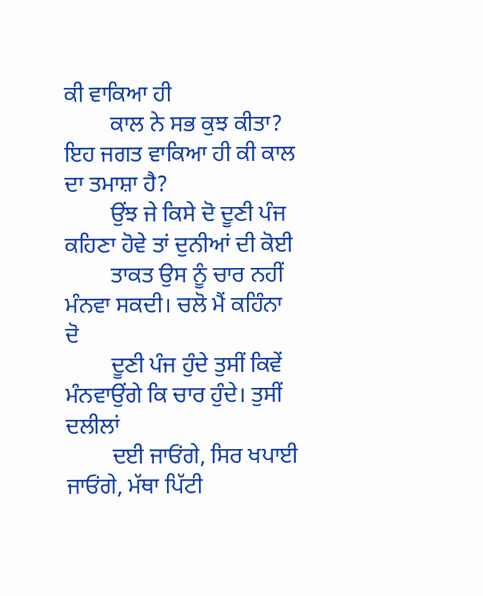ਕੀ ਵਾਕਿਆ ਹੀ
        ਕਾਲ ਨੇ ਸਭ ਕੁਝ ਕੀਤਾ? ਇਹ ਜਗਤ ਵਾਕਿਆ ਹੀ ਕੀ ਕਾਲ ਦਾ ਤਮਾਸ਼ਾ ਹੈ?
        ਉਂਝ ਜੇ ਕਿਸੇ ਦੋ ਦੂਣੀ ਪੰਜ ਕਹਿਣਾ ਹੋਵੇ ਤਾਂ ਦੁਨੀਆਂ ਦੀ ਕੋਈ
        ਤਾਕਤ ਉਸ ਨੂੰ ਚਾਰ ਨਹੀਂ ਮੰਨਵਾ ਸਕਦੀ। ਚਲੋ ਮੈਂ ਕਹਿੰਨਾ ਦੋ
        ਦੂਣੀ ਪੰਜ ਹੁੰਦੇ ਤੁਸੀਂ ਕਿਵੇਂ ਮੰਨਵਾਉਂਗੇ ਕਿ ਚਾਰ ਹੁੰਦੇ। ਤੁਸੀਂ ਦਲੀਲਾਂ
        ਦਈ ਜਾਓਂਗੇ, ਸਿਰ ਖਪਾਈ ਜਾਓਂਗੇ, ਮੱਥਾ ਪਿੱਟੀ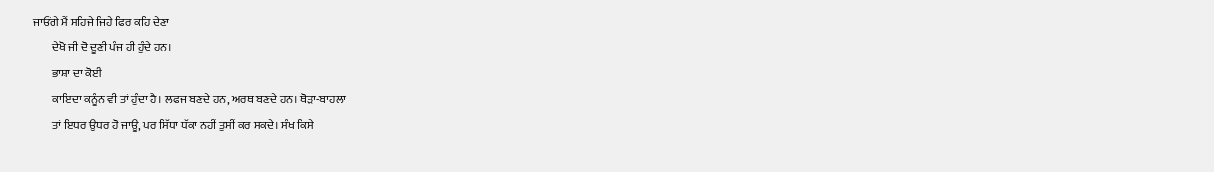ਜਾਓਂਗੇ ਮੈਂ ਸਹਿਜੇ ਜਿਹੇ ਫਿਰ ਕਹਿ ਦੇਣਾ
        ਦੇਖੋ ਜੀ ਦੋ ਦੂਣੀ ਪੰਜ ਹੀ ਹੁੰਦੇ ਹਨ।
        ਭਾਸ਼ਾ ਦਾ ਕੋਈ
        ਕਾਇਦਾ ਕਨੂੰਨ ਵੀ ਤਾਂ ਹੁੰਦਾ ਹੈ। ਲਫਜ ਬਣਦੇ ਹਨ, ਅਰਥ ਬਣਦੇ ਹਨ। ਥੋੜਾ-ਬਾਹਲਾ
        ਤਾਂ ਇਧਰ ਉਧਰ ਹੋ ਜਾਊ, ਪਰ ਸਿੱਧਾ ਧੱਕਾ ਨਹੀਂ ਤੁਸੀਂ ਕਰ ਸਕਦੇ। ਸੰਖ ਕਿਸੇ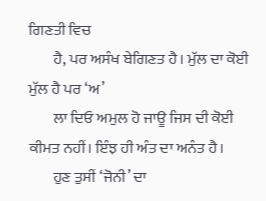ਗਿਣਤੀ ਵਿਚ
        ਹੈ, ਪਰ ਅਸੰਖ ਬੇਗਿਣਤ ਹੈ। ਮੁੱਲ ਦਾ ਕੋਈ ਮੁੱਲ ਹੈ ਪਰ ‘ਅ’
        ਲਾ ਦਿਓ ਅਮੁਲ ਹੋ ਜਾਊ ਜਿਸ ਦੀ ਕੋਈ ਕੀਮਤ ਨਹੀਂ। ਇੰਝ ਹੀ ਅੰਤ ਦਾ ਅਨੰਤ ਹੈ।
        ਹੁਣ ਤੁਸੀਂ ‘ਜੋਨੀ’ ਦਾ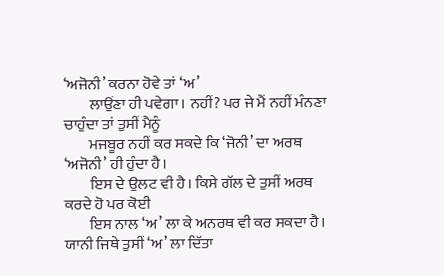‘ਅਜੋਨੀ’ ਕਰਨਾ ਹੋਵੇ ਤਾਂ ‘ਅ’
        ਲਾਉਂਣਾ ਹੀ ਪਵੇਗਾ। ਨਹੀਂ? ਪਰ ਜੇ ਮੈਂ ਨਹੀਂ ਮੰਨਣਾ ਚਾਹੁੰਦਾ ਤਾਂ ਤੁਸੀਂ ਮੈਨੂੰ
        ਮਜਬੂਰ ਨਹੀਂ ਕਰ ਸਕਦੇ ਕਿ ‘ਜੋਨੀ’ ਦਾ ਅਰਥ ‘ਅਜੋਨੀ’ ਹੀ ਹੁੰਦਾ ਹੈ।
        ਇਸ ਦੇ ਉਲਟ ਵੀ ਹੈ। ਕਿਸੇ ਗੱਲ ਦੇ ਤੁਸੀਂ ਅਰਥ ਕਰਦੇ ਹੋ ਪਰ ਕੋਈ
        ਇਸ ਨਾਲ ‘ਅ’ ਲਾ ਕੇ ਅਨਰਥ ਵੀ ਕਰ ਸਕਦਾ ਹੈ। ਯਾਨੀ ਜਿਥੇ ਤੁਸੀਂ ‘ਅ’ ਲਾ ਦਿੱਤਾ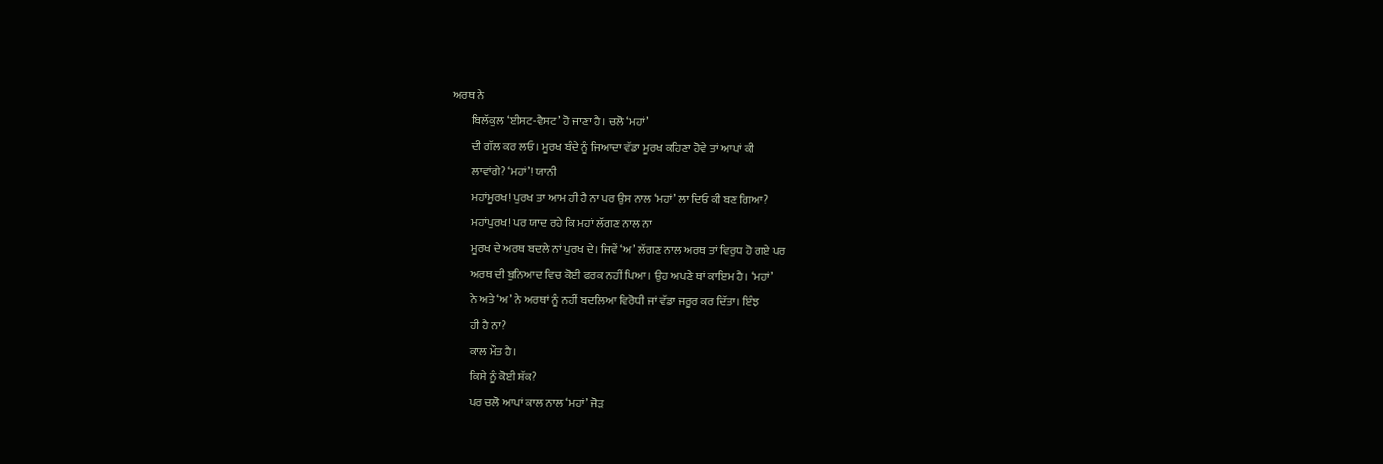ਅਰਥ ਨੇ
        ਬਿਲੱਕੁਲ ‘ਈਸਟ-ਵੈਸਟ’ ਹੋ ਜਾਣਾ ਹੈ। ਚਲੋ ‘ਮਹਾਂ’
        ਦੀ ਗੱਲ ਕਰ ਲਓ। ਮੂਰਖ ਬੰਦੇ ਨੂੰ ਜਿਆਦਾ ਵੱਡਾ ਮੂਰਖ ਕਹਿਣਾ ਹੋਵੇ ਤਾਂ ਆਪਾਂ ਕੀ
        ਲਾਵਾਂਗੇ? ‘ਮਹਾਂ’! ਯਾਨੀ
        ਮਹਾਂਮੂਰਖ! ਪੁਰਖ ਤਾ ਆਮ ਹੀ ਹੈ ਨਾ ਪਰ ਉਸ ਨਾਲ ‘ਮਹਾਂ’ ਲਾ ਦਿਓ ਕੀ ਬਣ ਗਿਆ?
        ਮਹਾਂਪੁਰਖ! ਪਰ ਯਾਦ ਰਹੇ ਕਿ ਮਹਾਂ ਲੱਗਣ ਨਾਲ ਨਾ
        ਮੂਰਖ ਦੇ ਅਰਥ ਬਦਲੇ ਨਾਂ ਪੁਰਖ ਦੇ। ਜਿਵੇਂ ‘ਅ’ ਲੱਗਣ ਨਾਲ ਅਰਥ ਤਾਂ ਵਿਰੁਧ ਹੋ ਗਏ ਪਰ
        ਅਰਥ ਦੀ ਬੁਨਿਆਦ ਵਿਚ ਕੋਈ ਫਰਕ ਨਹੀਂ ਪਿਆ। ਉਹ ਅਪਣੇ ਥਾਂ ਕਾਇਮ ਹੈ। ‘ਮਹਾਂ’
        ਨੇ ਅਤੇ ‘ਅ’ ਨੇ ਅਰਥਾਂ ਨੂੰ ਨਹੀਂ ਬਦਲਿਆ ਵਿਰੋਧੀ ਜਾਂ ਵੱਡਾ ਜਰੂਰ ਕਰ ਦਿੱਤਾ। ਇੰਝ
        ਹੀ ਹੈ ਨਾ?
        ਕਾਲ ਮੌਤ ਹੈ।
        ਕਿਸੇ ਨੂੰ ਕੋਈ ਸ਼ੱਕ?
        ਪਰ ਚਲੋ ਆਪਾਂ ਕਾਲ ਨਾਲ ‘ਮਹਾਂ’ ਜੋੜ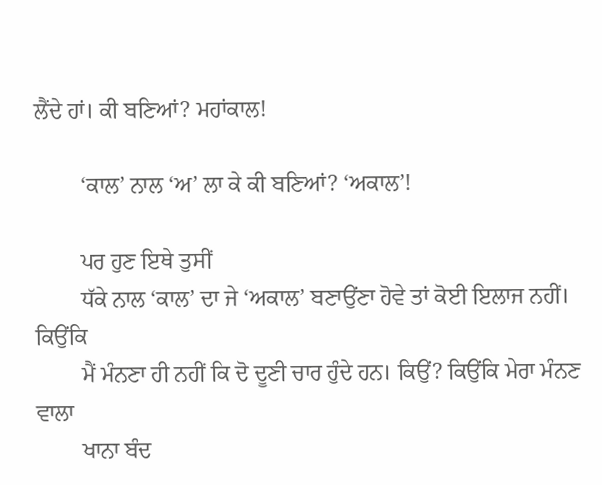ਲੈਂਦੇ ਹਾਂ। ਕੀ ਬਣਿਆਂ? ਮਹਾਂਕਾਲ!

        ‘ਕਾਲ’ ਨਾਲ ‘ਅ’ ਲਾ ਕੇ ਕੀ ਬਣਿਆਂ? ‘ਅਕਾਲ’!

        ਪਰ ਹੁਣ ਇਥੇ ਤੁਸੀਂ
        ਧੱਕੇ ਨਾਲ ‘ਕਾਲ’ ਦਾ ਜੇ ‘ਅਕਾਲ’ ਬਣਾਉਂਣਾ ਹੋਵੇ ਤਾਂ ਕੋਈ ਇਲਾਜ ਨਹੀਂ। ਕਿਉਂਕਿ
        ਮੈਂ ਮੰਨਣਾ ਹੀ ਨਹੀਂ ਕਿ ਦੋ ਦੂਣੀ ਚਾਰ ਹੁੰਦੇ ਹਨ। ਕਿਉਂ? ਕਿਉਂਕਿ ਮੇਰਾ ਮੰਨਣ ਵਾਲਾ
        ਖਾਨਾ ਬੰਦ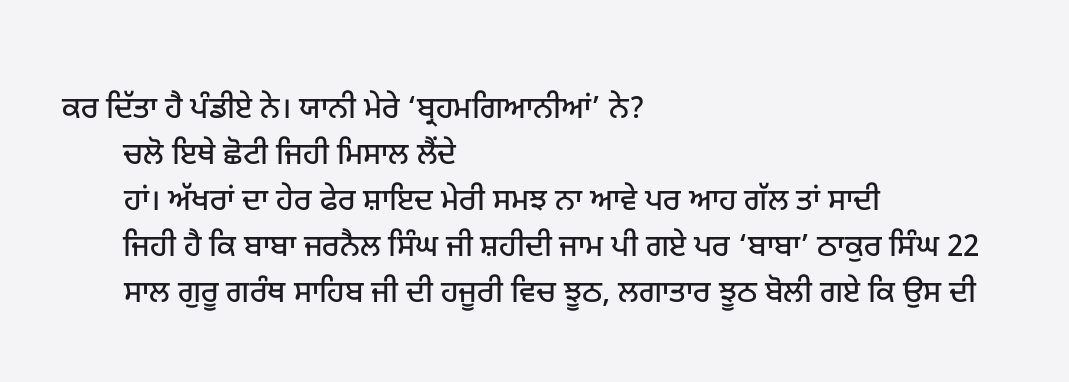ਕਰ ਦਿੱਤਾ ਹੈ ਪੰਡੀਏ ਨੇ। ਯਾਨੀ ਮੇਰੇ ‘ਬ੍ਰਹਮਗਿਆਨੀਆਂ’ ਨੇ?
        ਚਲੋ ਇਥੇ ਛੋਟੀ ਜਿਹੀ ਮਿਸਾਲ ਲੈਂਦੇ
        ਹਾਂ। ਅੱਖਰਾਂ ਦਾ ਹੇਰ ਫੇਰ ਸ਼ਾਇਦ ਮੇਰੀ ਸਮਝ ਨਾ ਆਵੇ ਪਰ ਆਹ ਗੱਲ ਤਾਂ ਸਾਦੀ
        ਜਿਹੀ ਹੈ ਕਿ ਬਾਬਾ ਜਰਨੈਲ ਸਿੰਘ ਜੀ ਸ਼ਹੀਦੀ ਜਾਮ ਪੀ ਗਏ ਪਰ ‘ਬਾਬਾ’ ਠਾਕੁਰ ਸਿੰਘ 22
        ਸਾਲ ਗੁਰੂ ਗਰੰਥ ਸਾਹਿਬ ਜੀ ਦੀ ਹਜੂਰੀ ਵਿਚ ਝੂਠ, ਲਗਾਤਾਰ ਝੂਠ ਬੋਲੀ ਗਏ ਕਿ ਉਸ ਦੀ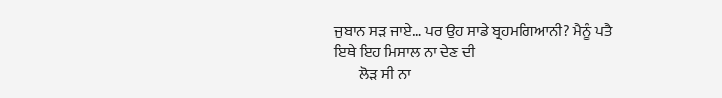ਜੁਬਾਨ ਸੜ ਜਾਏ… ਪਰ ਉਹ ਸਾਡੇ ਬ੍ਰਹਮਗਿਆਨੀ? ਮੈਨੂੰ ਪਤੈ ਇਥੇ ਇਹ ਮਿਸਾਲ ਨਾ ਦੇਣ ਦੀ
        ਲੋੜ ਸੀ ਨਾ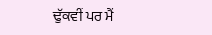ਢੁੱਕਵੀਂ ਪਰ ਮੈਂ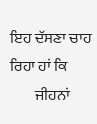ਇਹ ਦੱਸਣਾ ਚਾਹ ਰਿਹਾ ਹਾਂ ਕਿ
        ਜੀਹਨਾਂ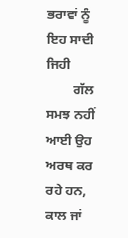ਭਰਾਵਾਂ ਨੂੰ ਇਹ ਸਾਦੀ ਜਿਹੀ
        ਗੱਲ ਸਮਝ ਨਹੀਂ ਆਈ ਉਹ ਅਰਥ ਕਰ ਰਹੇ ਹਨ, ਕਾਲ ਜਾਂ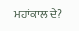ਮਹਾਂਕਾਲ ਦੇ?